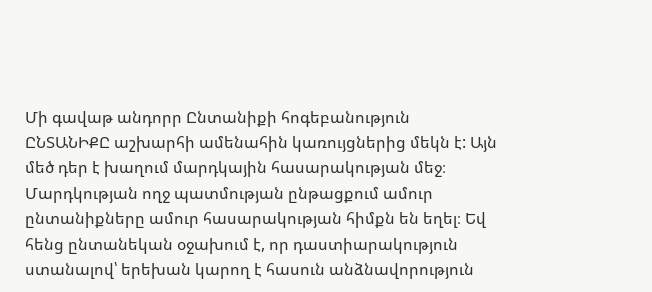Մի գավաթ անդորր Ընտանիքի հոգեբանություն
ԸՆՏԱՆԻՔԸ աշխարհի ամենահին կառույցներից մեկն է: Այն մեծ դեր է խաղում մարդկային հասարակության մեջ։ Մարդկության ողջ պատմության ընթացքում ամուր ընտանիքները ամուր հասարակության հիմքն են եղել։ Եվ հենց ընտանեկան օջախում է, որ դաստիարակություն ստանալով՝ երեխան կարող է հասուն անձնավորություն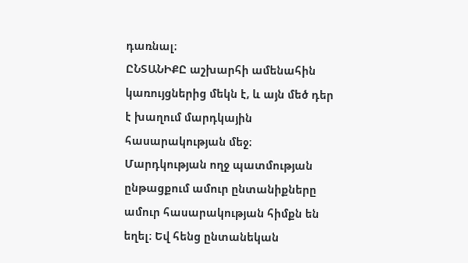դառնալ։
ԸՆՏԱՆԻՔԸ աշխարհի ամենահին կառույցներից մեկն է, և այն մեծ դեր է խաղում մարդկային հասարակության մեջ։ Մարդկության ողջ պատմության ընթացքում ամուր ընտանիքները ամուր հասարակության հիմքն են եղել։ Եվ հենց ընտանեկան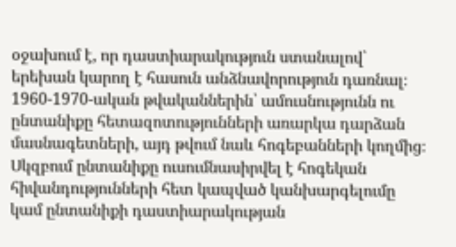օջախում է, որ դաստիարակություն ստանալով՝ երեխան կարող է հասուն անձնավորություն դառնալ։
1960-1970-ական թվականներին՝ ամուսնությունն ու ընտանիքը հետազոտությունների առարկա դարձան մասնագետների, այդ թվում նաև հոգեբանների կողմից։ Սկզբում ընտանիքը ուսումնասիրվել է հոգեկան հիվանդությունների հետ կապված կանխարգելումը կամ ընտանիքի դաստիարակության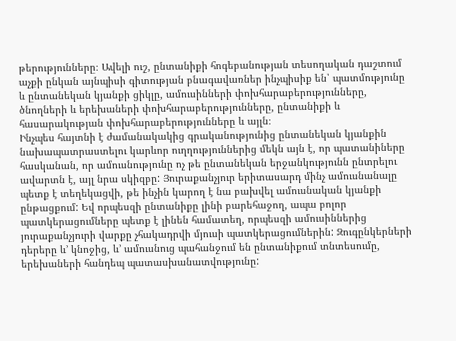թերությունները։ Ավելի ուշ, ընտանիքի հոգեբանության տեսողական դաշտում աչքի ընկան այնպիսի գիտության բնագավառներ ինչպիսիք են՝ պատմությունը և ընտանեկան կյանքի ցիկլը, ամուսինների փոխհարաբերությունները, ծնողների և երեխաների փոխհարաբերությունները, ընտանիքի և հասարակության փոխհարաբերությունները և այլն։
Ինչպես հայտնի է ժամանակակից գրականությունից ընտանեկան կյանքին նախապատրաստելու կարևոր ուղղություններից մեկն այն է, որ պատանիները հասկանան, որ ամուսնությունը ոչ թե ընտանեկան երջանկությունն ընտրելու ավարտն է, այլ նրա սկիզբը: Յուրաքանչյուր երիտասարդ մինչ ամուսնանալը պետք է տեղեկացվի, թե ինչին կարող է նա բախվել ամուսնական կյանքի ընթացքում: Եվ որպեսզի ընտանիքը լինի բարեհաջող, ապա բոլոր պատկերացումները պետք է լինեն համատեղ, որպեսզի ամուսիններից յուրաքանչյուրի վարքը չհակադրվի մյուսի պատկերացումներին: Զուգընկերների դերերը և’ կնոջից, և’ ամուսնուց պահանջում են ընտանիքում տնտեսումը, երեխաների հանդեպ պատասխանատվությունը: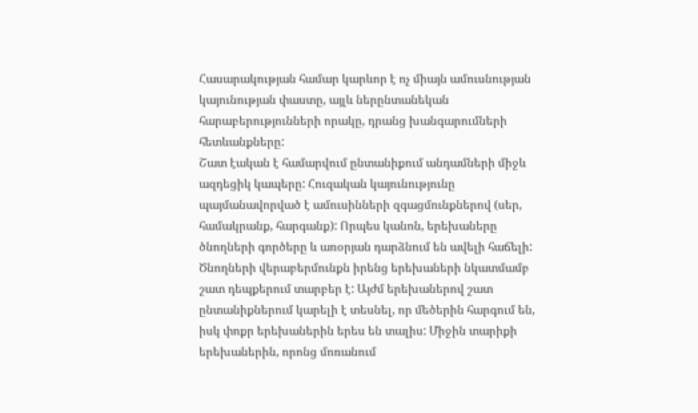Հասարակության համար կարևոր է ոչ միայն ամուսնության կայունության փաստը, այլև ներընտանեկան հարաբերությունների որակը, դրանց խանգարումների հետևանքները:
Շատ էական է համարվում ընտանիքում անդամների միջև ազդեցիկ կապերը: Հուզական կայունությունը պայմանավորված է ամուսինների զգացմունքներով (սեր, համակրանք, հարգանք): Որպես կանոն, երեխաները ծնողների գործերը և առօրյան դարձնում են ավելի հաճելի: Ծնողների վերաբերմունքն իրենց երեխաների նկատմամբ շատ դեպքերում տարբեր է: Այժմ երեխաներով շատ ընտանիքներում կարելի է տեսնել, որ մեծերին հարգում են, իսկ փոքր երեխաներին երես են տալիս: Միջին տարիքի երեխաներին, որոնց մոռանում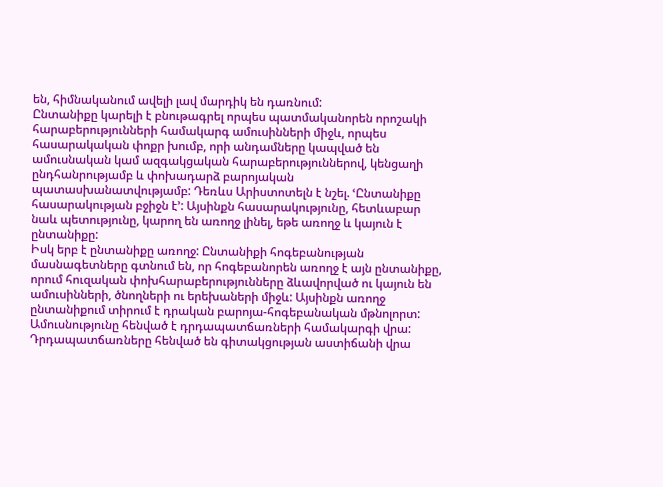են, հիմնականում ավելի լավ մարդիկ են դառնում:
Ընտանիքը կարելի է բնութագրել որպես պատմականորեն որոշակի հարաբերությունների համակարգ ամուսինների միջև, որպես հասարակական փոքր խումբ, որի անդամները կապված են ամուսնական կամ ազգակցական հարաբերություններով, կենցաղի ընդհանրությամբ և փոխադարձ բարոյական պատասխանատվությամբ: Դեռևս Արիստոտելն է նշել. ՙԸնտանիքը հասարակության բջիջն է՚: Այսինքն հասարակությունը, հետևաբար նաև պետությունը, կարող են առողջ լինել, եթե առողջ և կայուն է ընտանիքը:
Իսկ երբ է ընտանիքը առողջ: Ընտանիքի հոգեբանության մասնագետները գտնում են, որ հոգեբանորեն առողջ է այն ընտանիքը, որում հուզական փոխհարաբերությունները ձևավորված ու կայուն են ամուսինների, ծնողների ու երեխաների միջև: Այսինքն առողջ ընտանիքում տիրում է դրական բարոյա-հոգեբանական մթնոլորտ:
Ամուսնությունը հենված է դրդապատճառների համակարգի վրա: Դրդապատճառները հենված են գիտակցության աստիճանի վրա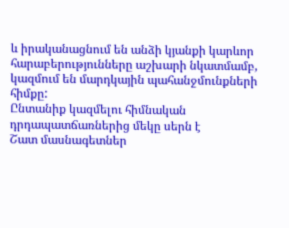և իրականացնում են անձի կյանքի կարևոր հարաբերությունները աշխարի նկատմամբ, կազմում են մարդկային պահանջմունքների հիմքը:
Ընտանիք կազմելու հիմնական դրդապատճառներից մեկը սերն է
Շատ մասնագետներ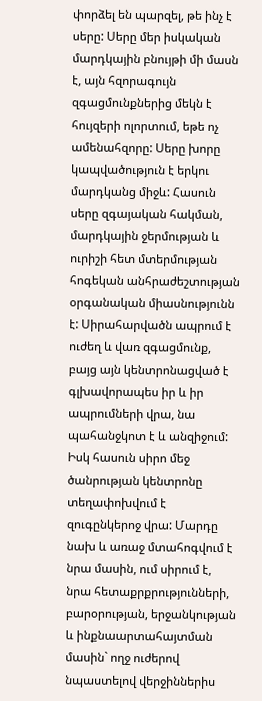փորձել են պարզել, թե ինչ է սերը: Սերը մեր իսկական մարդկային բնույթի մի մասն է, այն հզորագույն զգացմունքներից մեկն է հույզերի ոլորտում, եթե ոչ ամենահզորը: Սերը խորը կապվածություն է երկու մարդկանց միջև: Հասուն սերը զգայական հակման, մարդկային ջերմության և ուրիշի հետ մտերմության հոգեկան անհրաժեշտության օրգանական միասնությունն է: Սիրահարվածն ապրում է ուժեղ և վառ զգացմունք, բայց այն կենտրոնացված է գլխավորապես իր և իր ապրումների վրա, նա պահանջկոտ է և անզիջում: Իսկ հասուն սիրո մեջ ծանրության կենտրոնը տեղափոխվում է զուգընկերոջ վրա: Մարդը նախ և առաջ մտահոգվում է նրա մասին, ում սիրում է, նրա հետաքրքրությունների, բարօրության, երջանկության և ինքնաարտահայտման մասին` ողջ ուժերով նպաստելով վերջիններիս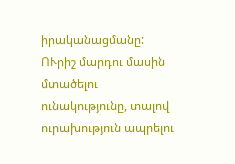իրականացմանը: ՈՒրիշ մարդու մասին մտածելու ունակությունը, տալով ուրախություն ապրելու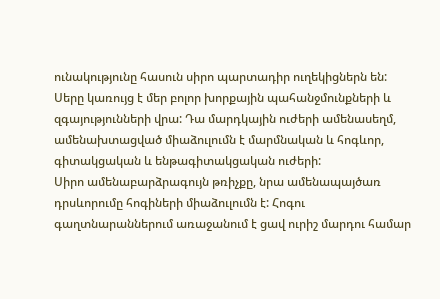ունակությունը հասուն սիրո պարտադիր ուղեկիցներն են:
Սերը կառույց է մեր բոլոր խորքային պահանջմունքների և զգայությունների վրա: Դա մարդկային ուժերի ամենասեղմ, ամենախտացված միաձուլումն է մարմնական և հոգևոր, գիտակցական և ենթագիտակցական ուժերի:
Սիրո ամենաբարձրագույն թռիչքը, նրա ամենապայծառ դրսևորումը հոգիների միաձուլումն է: Հոգու գաղտնարաններում առաջանում է ցավ ուրիշ մարդու համար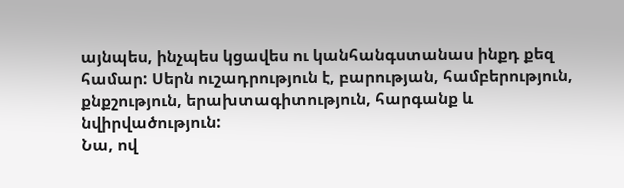այնպես, ինչպես կցավես ու կանհանգստանաս ինքդ քեզ համար: Սերն ուշադրություն է, բարության, համբերություն, քնքշություն, երախտագիտություն, հարգանք և նվիրվածություն:
Նա, ով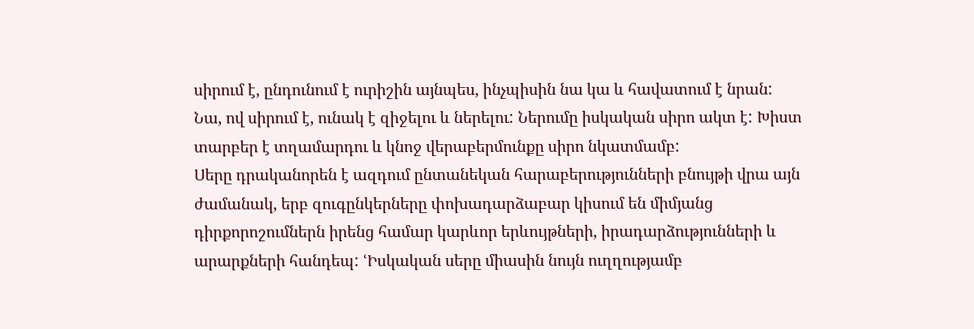սիրում է, ընդունում է ուրիշին այնպես, ինչպիսին նա կա և հավատում է նրան: Նա, ով սիրում է, ունակ է զիջելու և ներելու: Ներումը իսկական սիրո ակտ է: Խիստ տարբեր է տղամարդու և կնոջ վերաբերմունքը սիրո նկատմամբ:
Սերը դրականորեն է ազդում ընտանեկան հարաբերությունների բնույթի վրա այն ժամանակ, երբ զուգընկերները փոխադարձաբար կիսում են միմյանց դիրքորոշումներն իրենց համար կարևոր երևույթների, իրադարձությունների և արարքների հանդեպ: ՙԻսկական սերը միասին նույն ուղղությամբ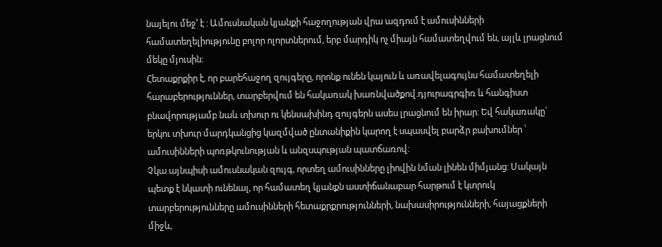նայելու մեջ՚ է : Ամուսնական կյանքի հաջողության վրա ազդում է ամուսինների համատեղելիությունը բոլոր ոլորտներում, երբ մարդիկ ոչ միայն համատեղվում են, այլև լրացնում մեկը մյուսին:
Հետաքրքիր է, որ բարեհաջող զույգերը, որոնք ունեն կայուն և առավելագույնս համատեղելի հարաբերություններ, տարբերվում են հակառակ խառնվածքով.դյուրագրգիռ և հանգիստ բնավորությամբ նաև տխուր ու կենսախինդ զույգերն ասես լրացնում են իրար: Եվ հակառակը` երկու տխուր մարդկանցից կազմված ընտանիքին կարող է սպասվել բարձր բախումներ ՝ ամուսինների պոռթկունության և անզսպության պատճառով:
Չկա այնպիսի ամուսնական զույգ, որտեղ ամուսինները լիովին նման լինեն միմյանց: Սակայն պետք է նկատի ունենալ, որ համատեղ կյանքն աստիճանաբար հարթում է կտրուկ տարբերությունները ամուսինների հետաքրքրությունների, նախասիրությունների, հայացքների միջև,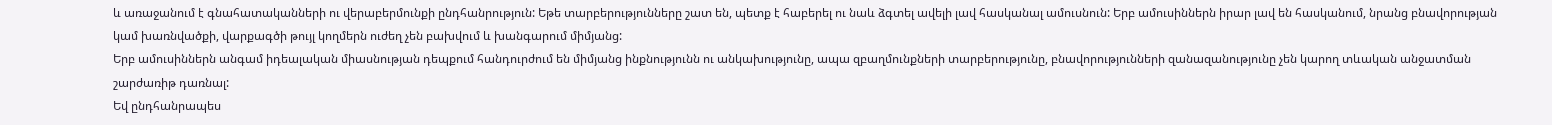և առաջանում է գնահատականների ու վերաբերմունքի ընդհանրություն: Եթե տարբերությունները շատ են, պետք է հաբերել ու նաև ձգտել ավելի լավ հասկանալ ամուսնուն: Երբ ամուսիններն իրար լավ են հասկանում, նրանց բնավորության կամ խառնվածքի, վարքագծի թույլ կողմերն ուժեղ չեն բախվում և խանգարում միմյանց:
Երբ ամուսիններն անգամ իդեալական միասնության դեպքում հանդուրժում են միմյանց ինքնությունն ու անկախությունը, ապա զբաղմունքների տարբերությունը, բնավորությունների զանազանությունը չեն կարող տևական անջատման շարժառիթ դառնալ:
Եվ ընդհանրապես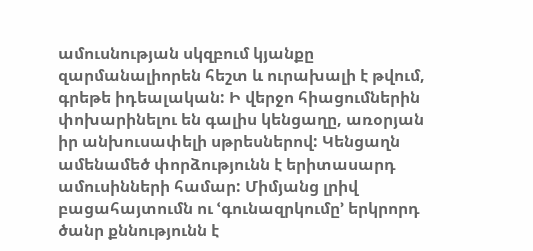ամուսնության սկզբում կյանքը զարմանալիորեն հեշտ և ուրախալի է թվում, գրեթե իդեալական: Ի վերջո հիացումներին փոխարինելու են գալիս կենցաղը, առօրյան իր անխուսափելի սթրեսներով: Կենցաղն ամենամեծ փորձությունն է երիտասարդ ամուսինների համար: Միմյանց լրիվ բացահայտումն ու ՙգունազրկումը՚ երկրորդ ծանր քննությունն է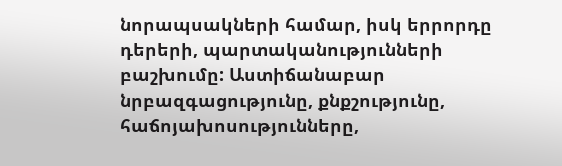նորապսակների համար, իսկ երրորդը դերերի, պարտականությունների բաշխումը: Աստիճանաբար նրբազգացությունը, քնքշությունը, հաճոյախոսությունները,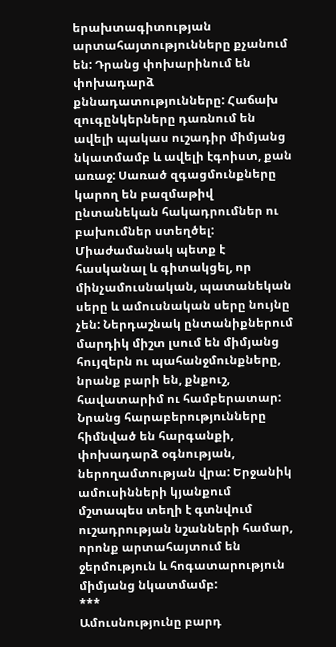երախտագիտության արտահայտությունները քչանում են: Դրանց փոխարինում են փոխադարձ քննադատությունները: Հաճախ զուգընկերները դառնում են ավելի պակաս ուշադիր միմյանց նկատմամբ և ավելի էգոիստ, քան առաջ: Սառած զգացմունքները կարող են բազմաթիվ ընտանեկան հակադրումներ ու բախումներ ստեղծել:
Միաժամանակ պետք է հասկանալ և գիտակցել, որ մինչամուսնական, պատանեկան սերը և ամուսնական սերը նույնը չեն: Ներդաշնակ ընտանիքներում մարդիկ միշտ լսում են միմյանց հույզերն ու պահանջմունքները, նրանք բարի են, քնքուշ, հավատարիմ ու համբերատար: Նրանց հարաբերությունները հիմնված են հարգանքի, փոխադարձ օգնության, ներողամտության վրա: Երջանիկ ամուսինների կյանքում մշտապես տեղի է գտնվում ուշադրության նշանների համար, որոնք արտահայտում են ջերմություն և հոգատարություն միմյանց նկատմամբ:
***
Ամուսնությունը բարդ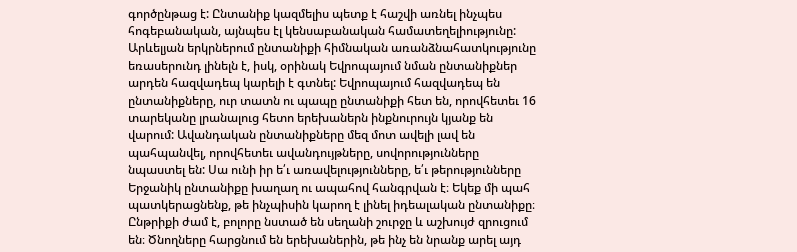գործընթաց է: Ընտանիք կազմելիս պետք է հաշվի առնել ինչպես հոգեբանական, այնպես էլ կենսաբանական համատեղելիությունը: Արևելյան երկրներում ընտանիքի հիմնական առանձնահատկությունը եռասերունդ լինելն է, իսկ, օրինակ Եվրոպայում նման ընտանիքներ արդեն հազվադեպ կարելի է գտնել: Եվրոպայում հազվադեպ են ընտանիքները, ուր տատն ու պապը ընտանիքի հետ են, որովհետեւ 16 տարեկանը լրանալուց հետո երեխաներն ինքնուրույն կյանք են վարում: Ավանդական ընտանիքները մեզ մոտ ավելի լավ են պահպանվել, որովհետեւ ավանդույթները, սովորությունները նպաստել են: Սա ունի իր ե՛ւ առավելությունները, ե՛ւ թերությունները
Երջանիկ ընտանիքը խաղաղ ու ապահով հանգրվան է։ Եկեք մի պահ պատկերացնենք, թե ինչպիսին կարող է լինել իդեալական ընտանիքը։ Ընթրիքի ժամ է, բոլորը նստած են սեղանի շուրջը և աշխույժ զրուցում են։ Ծնողները հարցնում են երեխաներին, թե ինչ են նրանք արել այդ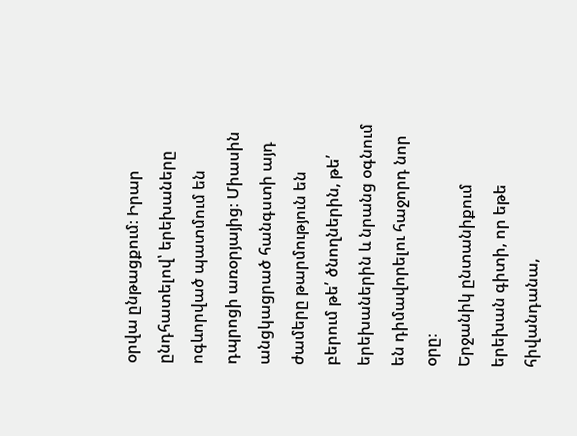օրվա ընթացքում։ Իրար ընդհատելով՝ երեխաները ոգևորված պատմում են դպրոցի առօրյայից։ Միասին անցկացրած հանգստի այդ ժամերը թարմություն են բերում թե՛ ծնողներին, թե՛ երեխաներին և նրանց օգնում են դիմավորելու հաջորդ նոր օրը։
Երջանիկ ընտանիքում երեխան գիտի, որ եթե հիվանդանա,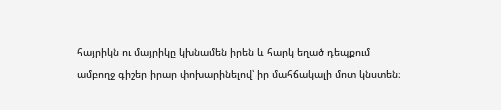հայրիկն ու մայրիկը կխնամեն իրեն և հարկ եղած դեպքում ամբողջ գիշեր իրար փոխարինելով՝ իր մահճակալի մոտ կնստեն։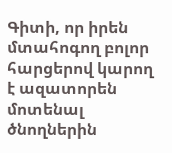Գիտի, որ իրեն մտահոգող բոլոր հարցերով կարող է ազատորեն մոտենալ ծնողներին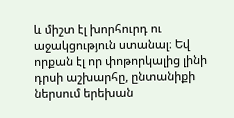և միշտ էլ խորհուրդ ու աջակցություն ստանալ։ Եվ որքան էլ որ փոթորկալից լինի դրսի աշխարհը, ընտանիքի ներսում երեխան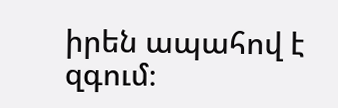իրեն ապահով է զգում։